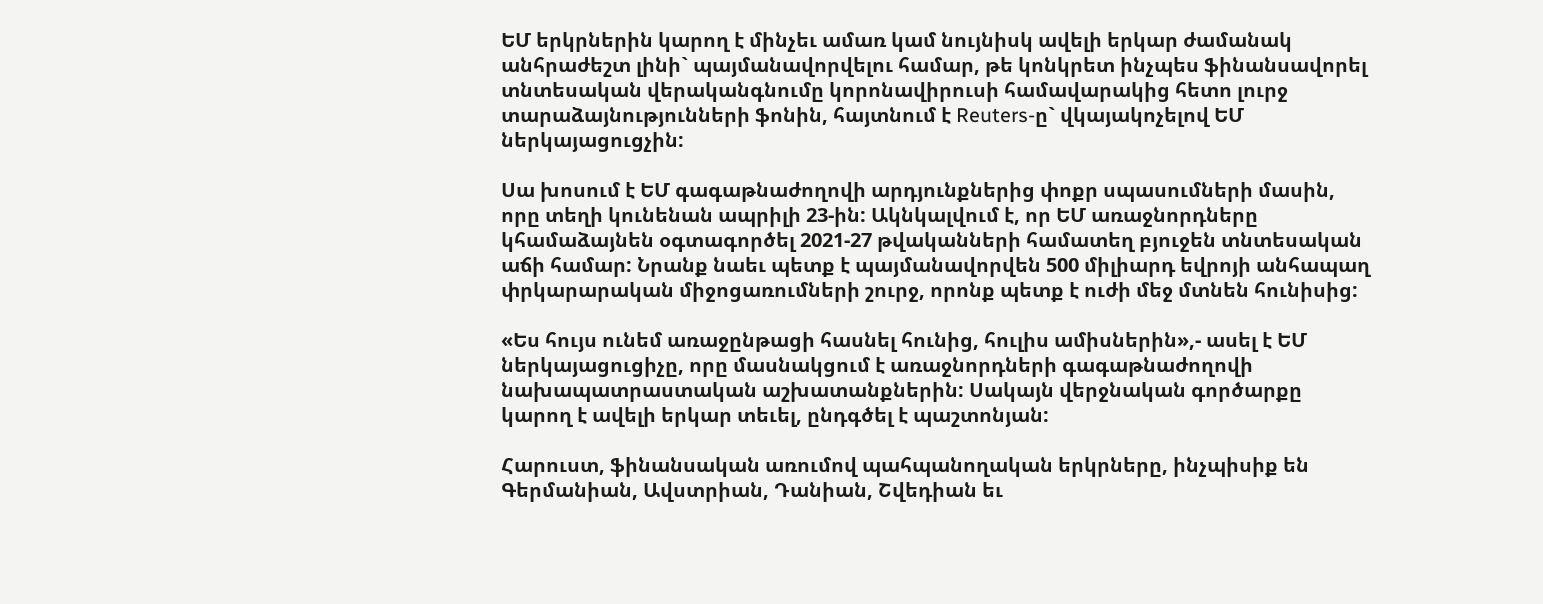ԵՄ երկրներին կարող է մինչեւ ամառ կամ նույնիսկ ավելի երկար ժամանակ անհրաժեշտ լինի` պայմանավորվելու համար, թե կոնկրետ ինչպես ֆինանսավորել տնտեսական վերականգնումը կորոնավիրուսի համավարակից հետո լուրջ տարաձայնությունների ֆոնին, հայտնում է Reuters-ը` վկայակոչելով ԵՄ ներկայացուցչին:

Սա խոսում է ԵՄ գագաթնաժողովի արդյունքներից փոքր սպասումների մասին, որը տեղի կունենան ապրիլի 23-ին: Ակնկալվում է, որ ԵՄ առաջնորդները կհամաձայնեն օգտագործել 2021-27 թվականների համատեղ բյուջեն տնտեսական աճի համար: Նրանք նաեւ պետք է պայմանավորվեն 500 միլիարդ եվրոյի անհապաղ փրկարարական միջոցառումների շուրջ, որոնք պետք է ուժի մեջ մտնեն հունիսից:

«Ես հույս ունեմ առաջընթացի հասնել հունից, հուլիս ամիսներին»,- ասել է ԵՄ ներկայացուցիչը, որը մասնակցում է առաջնորդների գագաթնաժողովի նախապատրաստական աշխատանքներին: Սակայն վերջնական գործարքը կարող է ավելի երկար տեւել, ընդգծել է պաշտոնյան:

Հարուստ, ֆինանսական առումով պահպանողական երկրները, ինչպիսիք են Գերմանիան, Ավստրիան, Դանիան, Շվեդիան եւ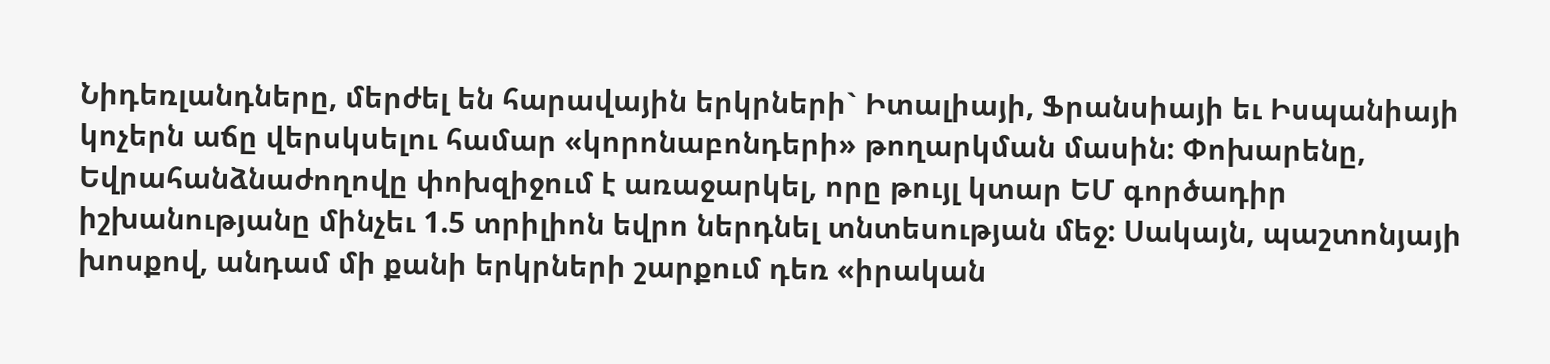Նիդեռլանդները, մերժել են հարավային երկրների` Իտալիայի, Ֆրանսիայի եւ Իսպանիայի կոչերն աճը վերսկսելու համար «կորոնաբոնդերի» թողարկման մասին: Փոխարենը, Եվրահանձնաժողովը փոխզիջում է առաջարկել, որը թույլ կտար ԵՄ գործադիր իշխանությանը մինչեւ 1.5 տրիլիոն եվրո ներդնել տնտեսության մեջ: Սակայն, պաշտոնյայի խոսքով, անդամ մի քանի երկրների շարքում դեռ «իրական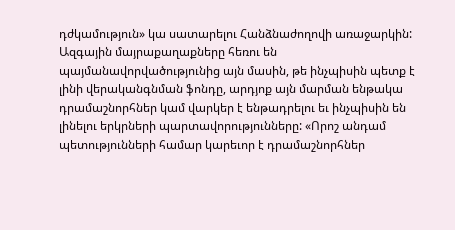դժկամություն» կա սատարելու Հանձնաժողովի առաջարկին: Ազգային մայրաքաղաքները հեռու են պայմանավորվածությունից այն մասին, թե ինչպիսին պետք է լինի վերականգնման ֆոնդը, արդյոք այն մարման ենթակա դրամաշնորհներ կամ վարկեր է ենթադրելու եւ ինչպիսին են լինելու երկրների պարտավորությունները: «Որոշ անդամ պետությունների համար կարեւոր է դրամաշնորհներ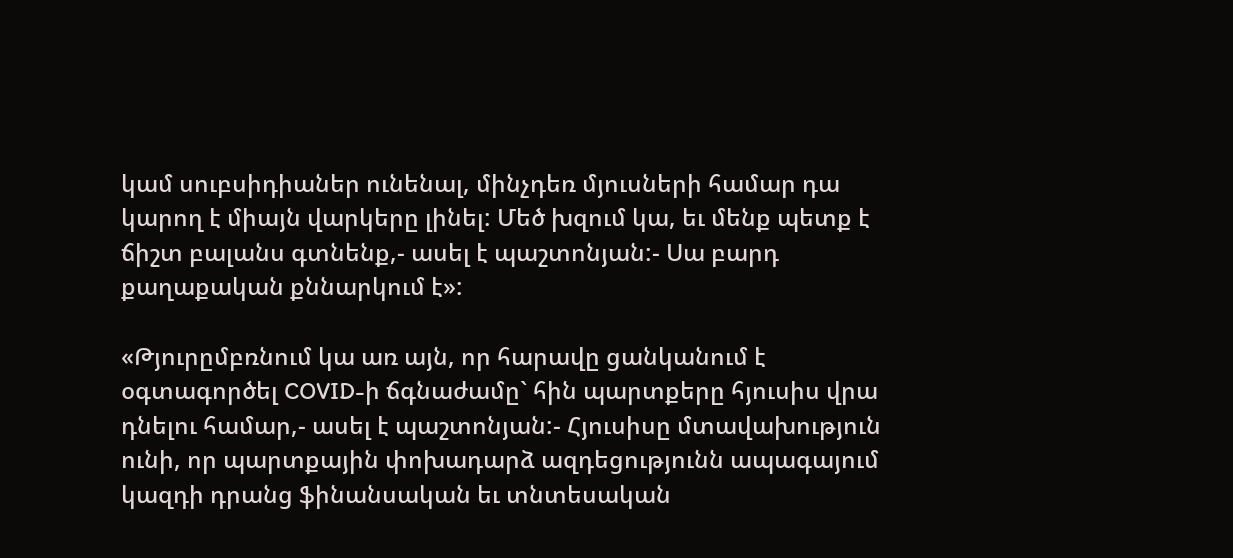կամ սուբսիդիաներ ունենալ, մինչդեռ մյուսների համար դա կարող է միայն վարկերը լինել: Մեծ խզում կա, եւ մենք պետք է ճիշտ բալանս գտնենք,- ասել է պաշտոնյան:- Սա բարդ քաղաքական քննարկում է»:

«Թյուրըմբռնում կա առ այն, որ հարավը ցանկանում է օգտագործել COVID-ի ճգնաժամը` հին պարտքերը հյուսիս վրա դնելու համար,- ասել է պաշտոնյան:- Հյուսիսը մտավախություն ունի, որ պարտքային փոխադարձ ազդեցությունն ապագայում կազդի դրանց ֆինանսական եւ տնտեսական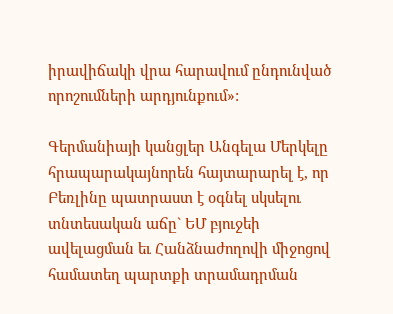իրավիճակի վրա հարավում ընդունված որոշումների արդյունքում»:

Գերմանիայի կանցլեր Անգելա Մերկելը հրապարակայնորեն հայտարարել է, որ Բեռլինը պատրաստ է օգնել սկսելու տնտեսական աճը` ԵՄ բյուջեի ավելացման եւ Հանձնաժողովի միջոցով համատեղ պարտքի տրամադրման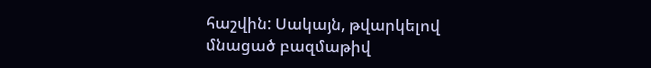հաշվին: Սակայն, թվարկելով մնացած բազմաթիվ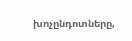խոչընդոտները,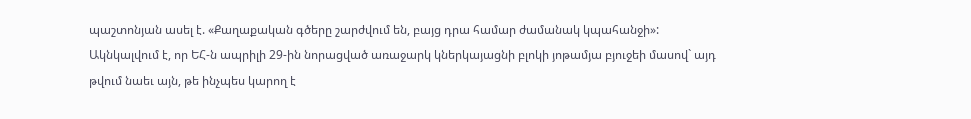պաշտոնյան ասել է. «Քաղաքական գծերը շարժվում են, բայց դրա համար ժամանակ կպահանջի»: Ակնկալվում է, որ ԵՀ-ն ապրիլի 29-ին նորացված առաջարկ կներկայացնի բլոկի յոթամյա բյուջեի մասով` այդ թվում նաեւ այն, թե ինչպես կարող է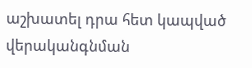աշխատել դրա հետ կապված վերականգնման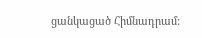ցանկացած Հիմնադրամ: